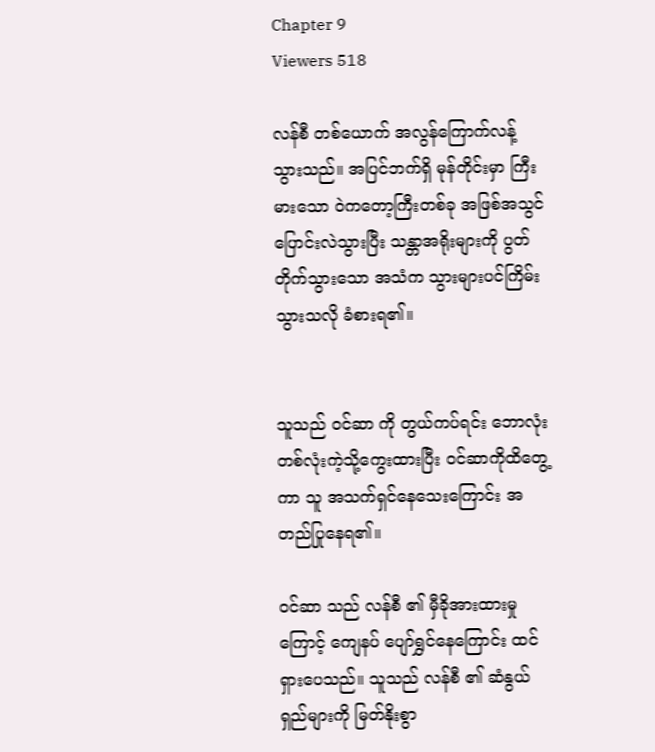Chapter 9
Viewers 518

လန်စီ တစ်ယောက် အလွန်ကြောက်လန့်သွားသည်။ အပြင်ဘက်ရှိ မုန်တိုင်းမှာ ကြီးမားသော ဝဲကတော့ကြီးတစ်ခု အဖြစ်အသွင်ပြောင်းလဲသွားပြီး သန္တာအရိုးများကို ပွတ်တိုက်သွားသော အသံက သွားများပင်ကြိမ်းသွားသလို ခံစားရ၏။


သူသည် ဝင်ဆာ ကို တွယ်ကပ်ရင်း ဘောလုံးတစ်လုံးကဲ့သို့ကွေးထားပြီး ဝင်ဆာကိုထိတွေ့ကာ သူ အသက်ရှင်နေသေးကြောင်း အတည်ပြုနေရ၏။

ဝင်ဆာ သည် လန်စီ ၏ မှီခိုအားထားမှုကြောင့် ကျေနပ် ပျော်ရွှင်နေကြောင်း ထင်ရှားပေသည်။ သူသည် လန်စီ ၏ ဆံနွယ်ရှည်များကို မြတ်နိုးစွာ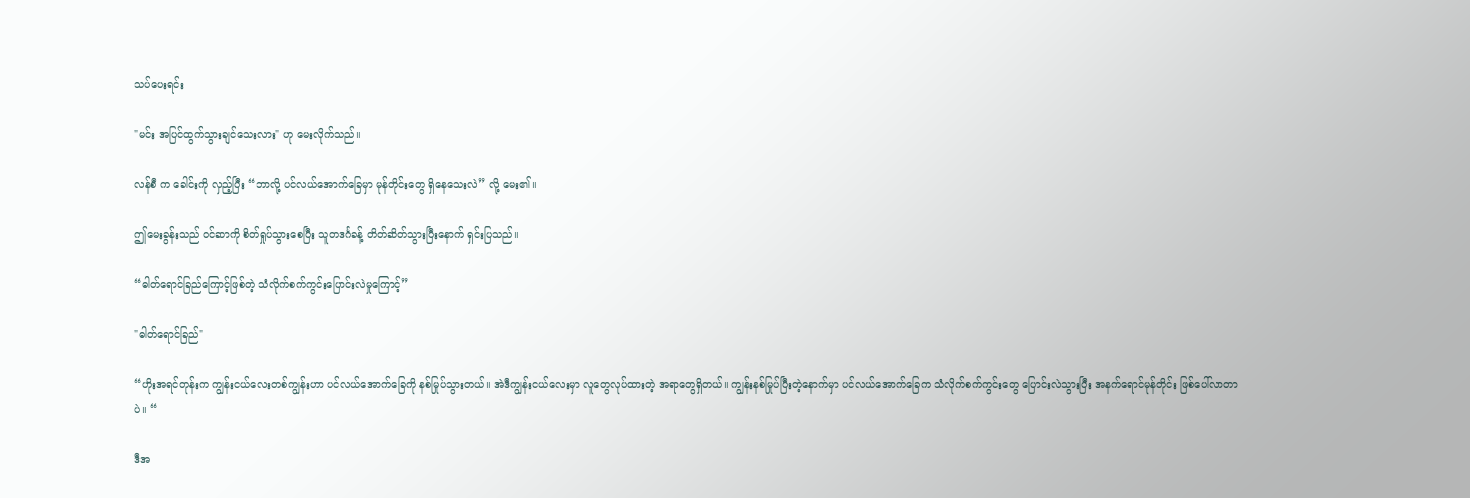သပ်ပေးရင်း

"မင်း အပြင်ထွက်သွားချင်သေးလား" ဟု မေးလိုက်သည်။

လန်စီ က ခေါင်းကို လှည့်ပြီး “ဘာလို့ ပင်လယ်အောက်ခြေမှာ မုန်တိုင်းတွေ ရှိနေသေးလဲ” လို့ မေး၏။

ဤမေးခွန်းသည် ဝင်ဆာကို စိတ်ရှုပ်သွားစေပြီး သူတဒင်္ဂခန့် တိတ်ဆိတ်သွားပြီးနောက် ရှင်းပြသည်။

“ဓါတ်ရောင်ခြည်ကြောင့်ဖြစ်တဲ့ သံလိုက်စက်ကွင်းပြောင်းလဲမှုကြောင့်”

"ဓါတ်ရောင်ခြည်"

“ဟိုးအရင်တုန်းက ကျွန်းငယ်လေးတစ်ကျွန်းဟာ ပင်လယ်အောက်ခြေကို နစ်မြုပ်သွားတယ်။ အဲဒီကျွန်းငယ်လေးမှာ လူတွေလုပ်ထားတဲ့ အရာတွေရှိတယ်။ ကျွန်းနစ်မြုပ်ပြီးတဲ့နောက်မှာ ပင်လယ်အောက်ခြေက သံလိုက်စက်ကွင်းတွေ ပြောင်းလဲသွားပြီး အနက်ရောင်မုန်တိုင်း ဖြစ်ပေါ်လာတာပဲ။ “

ဒီအ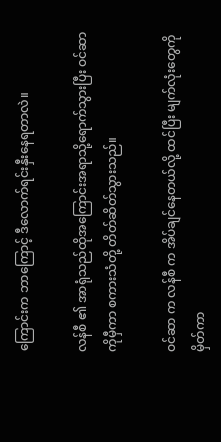ကြောင်းက ဘာကြောင့် ဒီလောက်ရင်းနှီးနေရတာလဲ။

လန်စီ ၏ အာရုံသည်ထိုအကြောင်းအရာသို့ရောက်သွားပြီး ဝင်ဆာ ကိုမှီကာ စကားသံတို့ တိတ်ဆိတ်သွားသည်။

ဝင်ဆာ က လန်စီ က အိပ်ချင်နေတယ်လို့ ထင်ပြီး မျက်လုံးတွေကိုမှိတ်ကာ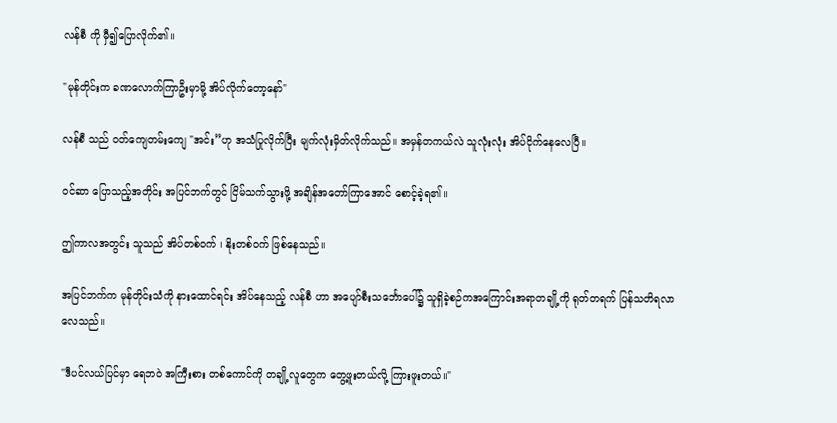လန်စီ ကို မှီ၍ပြောလိုက်၏။

"မုန်တိုင်းက ခဏလောက်ကြာဦးမှာမို့ အိပ်လိုက်တော့နော်"

လန်စီ သည် ဝတ်ကျေတမ်းကျေ "အင်း”ဟု အသံပြုလိုက်ပြီး မျက်လုံးမှိတ်လိုက်သည်။ အမှန်တကယ်လဲ သူလုံးလုံး အိပ်ငိုက်နေလေပြီ။

ဝင်ဆာ ပြောသည့်အတိုင်း အပြင်ဘက်တွင် ငြိမ်သက်သွားဖို့ အချိန်အတော်ကြာအောင် စောင့်ခဲ့ရ၏။

ဤကာလအတွင်း သူသည် အိပ်တစ်ဝက် ၊ နိုးတစ်ဝက် ဖြစ်နေသည်။

အပြင်ဘက်က မုန်တိုင်းသံကို နားထောင်ရင်း အိပ်နေသည့် လန်စီ ဟာ အပျော်စီးသင်္ဘောပေါ်၌ သူရှိခဲ့စဉ်ကအကြောင်းအရာတချို့ကို ရုတ်တရက် ပြန်သတိရလာလေသည်။

"ဒီပင်လယ်ပြင်မှာ ရေဘဝဲ အကြီးစား တစ်ကောင်ကို တချို့လူတွေက တွေ့ဖူးတယ်လို့ ကြားဖူးတယ်။"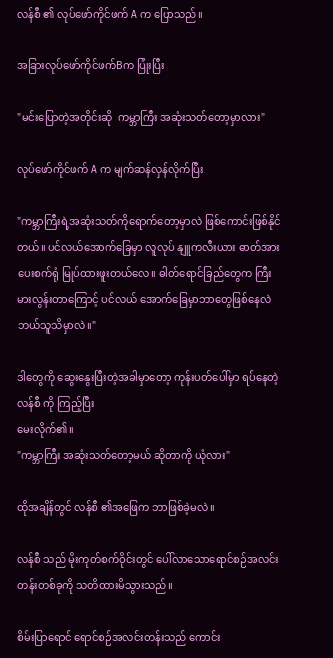လန်စီ ၏ လုပ်ဖော်ကိုင်ဖက် A က ပြောသည်။

အခြားလုပ်ဖော်ကိုင်ဖက်Bက ပြုံးပြီး

"မင်းပြောတဲ့အတိုင်းဆို  ကမ္ဘာကြီး အဆုံးသတ်တော့မှာလား"

လုပ်ဖော်ကိုင်ဖက် A က မျက်ဆန်လှန်လိုက်ပြီး

"ကမ္ဘာကြီးရဲ့အဆုံးသတ်ကိုရောက်တော့မှာလဲ ဖြစ်ကောင်းဖြစ်နိုင်တယ်။ ပင်လယ်အောက်ခြေမှာ လူလုပ် နျူကလီးယား ဓာတ်အားပေးစက်ရုံ မြုပ်ထားဖူးတယ်လေ။ ဓါတ်ရောင်ခြည်တွေက ကြီးမားလွန်းတာကြောင့် ပင်လယ် အောက်ခြေမှာဘာတွေဖြစ်နေလဲ ဘယ်သူသိမှာလဲ။"

ဒါတွေကို ဆွေးနွေးပြီးတဲ့အခါမှာတော့ ကုန်းပတ်ပေါ်မှာ ရပ်နေတဲ့ လန်စီ ကို ကြည့်ပြီး
မေးလိုက်၏။
"ကမ္ဘာကြီး အဆုံးသတ်တော့မယ် ဆိုတာကို ယုံလား"

ထိုအချိန်တွင် လန်စီ ၏အဖြေက ဘာဖြစ်ခဲ့မလဲ။

လန်စီ သည် မိုးကုတ်စက်ဝိုင်းတွင် ပေါ်လာသောရောင်စဉ်အလင်းတန်းတစ်ခုကို သတိထားမိသွားသည်။

စိမ်းပြာရောင် ရောင်စဉ်အလင်းတန်းသည် ကောင်း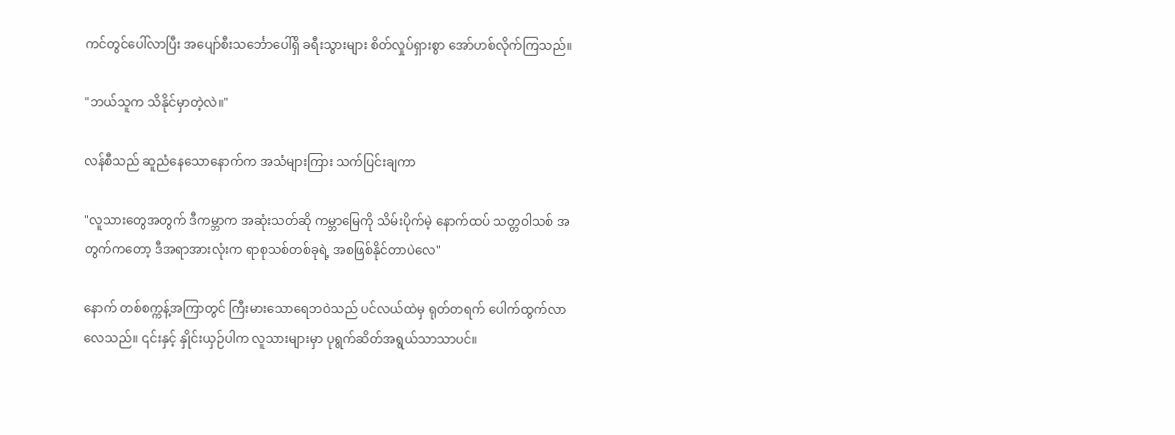ကင်တွင်ပေါ်လာပြီး အပျော်စီးသင်္ဘောပေါ်ရှိ ခရီးသွားများ စိတ်လှုပ်ရှားစွာ အော်ဟစ်လိုက်ကြသည်။

"ဘယ်သူက သိနိုင်မှာတဲ့လဲ။"

လန်စီသည် ဆူညံနေသောနောက်က အသံများကြား သက်ပြင်းချကာ

"လူသားတွေအတွက် ဒီကမ္ဘာက အဆုံးသတ်ဆို ကမ္ဘာမြေကို သိမ်းပိုက်မဲ့ နောက်ထပ် သတ္တဝါသစ် အတွက်ကတော့ ဒီအရာအားလုံးက ရာစုသစ်တစ်ခုရဲ့ အစဖြစ်နိုင်တာပဲလေ"

နောက် တစ်စက္ကန့်အကြာတွင် ကြီးမားသောရေဘဝဲသည် ပင်လယ်ထဲမှ ရုတ်တရက် ပေါက်ထွက်လာလေသည်။ ၎င်းနှင့် နှိုင်းယှဉ်ပါက လူသားများမှာ ပုရွက်ဆိတ်အရွယ်သာသာပင်။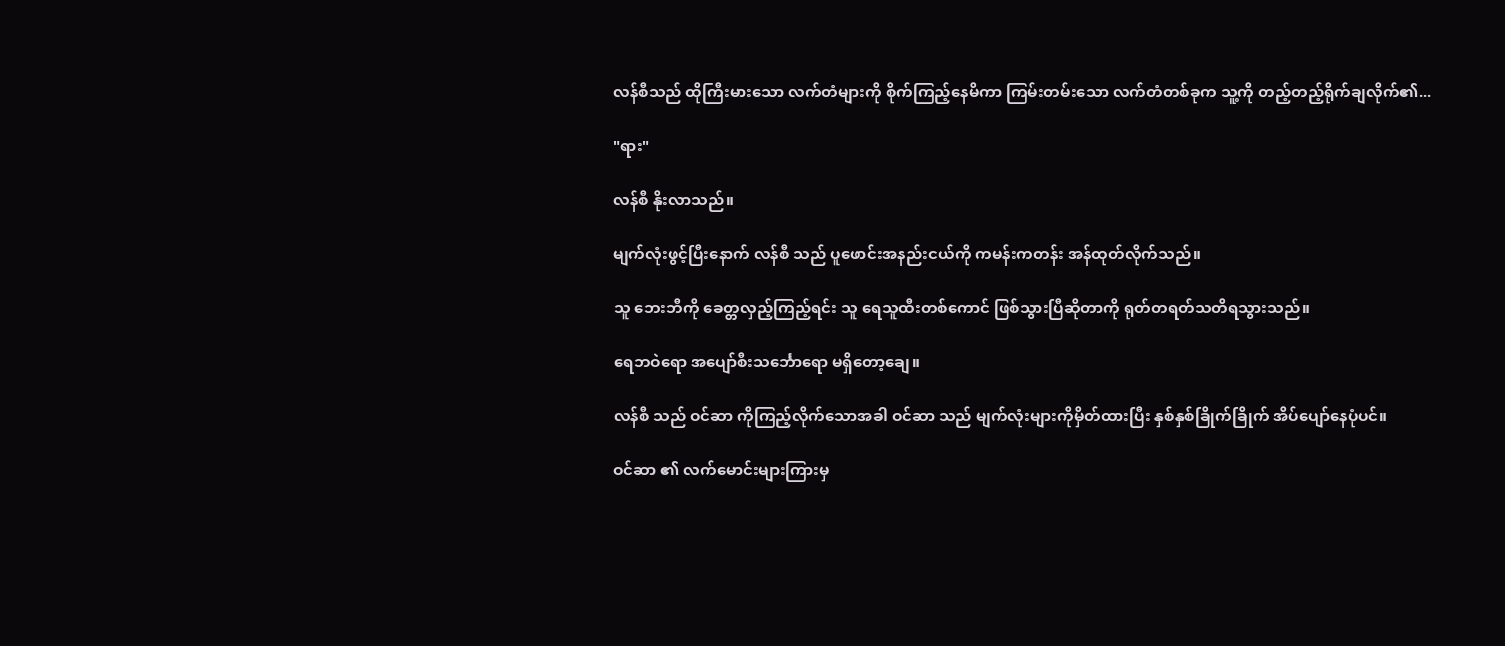လန်စီသည် ထိုကြီးမားသော လက်တံများကို စိုက်ကြည့်နေမိကာ ကြမ်းတမ်းသော လက်တံတစ်ခုက သူ့ကို တည့်တည့်ရိုက်ချလိုက်၏...

"ရား"

လန်စီ နိုးလာသည်။

မျက်လုံးဖွင့်ပြီးနောက် လန်စီ သည် ပူဖောင်းအနည်းငယ်ကို ကမန်းကတန်း အန်ထုတ်လိုက်သည်။

သူ ဘေးဘီကို ခေတ္တလှည့်ကြည့်ရင်း သူ ရေသူထီးတစ်ကောင် ဖြစ်သွားပြီဆိုတာကို ရုတ်တရတ်သတိရသွားသည်။

ရေဘဝဲရော အပျော်စီးသင်္ဘောရော မရှိတော့ချေ။

လန်စီ သည် ဝင်ဆာ ကိုကြည့်လိုက်သောအခါ ဝင်ဆာ သည် မျက်လုံးများကိုမှိတ်ထားပြီး နှစ်နှစ်ခြိုက်ခြိုက် အိပ်ပျော်နေပုံပင်။

ဝင်ဆာ ၏ လက်မောင်းများကြားမှ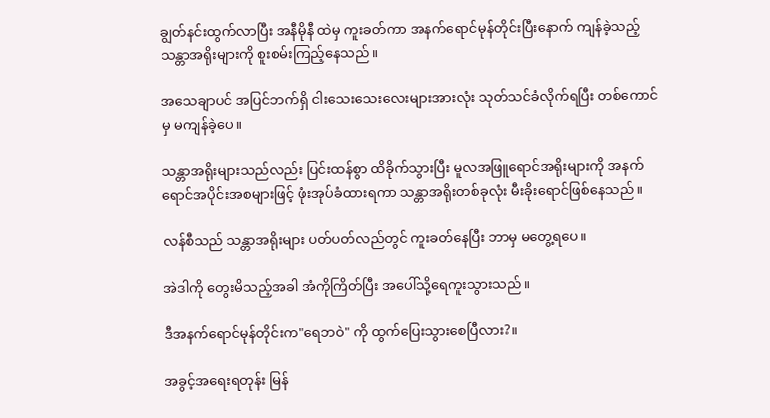ချွတ်နင်းထွက်လာပြီး အနီမိုနီ ထဲမှ ကူးခတ်ကာ အနက်ရောင်မုန်တိုင်းပြီးနောက် ကျန်ခဲ့သည့်သန္တာအရိုးများကို စူးစမ်းကြည့်နေသည်။

အသေချာပင် အပြင်ဘက်ရှိ ငါးသေးသေးလေးများအားလုံး သုတ်သင်ခံလိုက်ရပြီး တစ်ကောင်မှ မကျန်ခဲ့ပေ။

သန္တာအရိုးများသည်လည်း ပြင်းထန်စွာ ထိခိုက်သွားပြီး မူလအဖြူရောင်အရိုးများကို အနက်ရောင်အပိုင်းအစများဖြင့် ဖုံးအုပ်ခံထားရကာ သန္တာအရိုးတစ်ခုလုံး မီးခိုးရောင်ဖြစ်နေသည်။

လန်စီသည် သန္တာအရိုးများ ပတ်ပတ်လည်တွင် ကူးခတ်နေပြီး ဘာမှ မတွေ့ရပေ။

အဲဒါကို တွေးမိသည့်အခါ အံကိုကြိတ်ပြီး အပေါ်သို့ရေကူးသွားသည်။

ဒီအနက်ရောင်မုန်တိုင်းက"ရေဘဝဲ" ကို ထွက်ပြေးသွားစေပြီလား?။

အခွင့်အရေးရတုန်း မြန်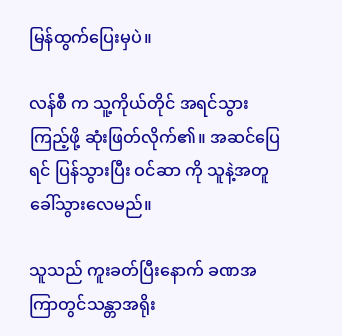မြန်ထွက်ပြေးမှပဲ။

လန်စီ က သူ့ကိုယ်တိုင် အရင်သွားကြည့်ဖို့ ဆုံးဖြတ်လိုက်၏။ အဆင်ပြေရင် ပြန်သွားပြီး ဝင်ဆာ ကို သူနဲ့အတူ ခေါ်သွားလေမည်။

သူသည် ကူးခတ်ပြီးနောက် ခဏအကြာတွင်သန္တာအရိုး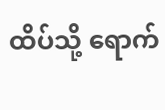ထိပ်သို့ ရောက်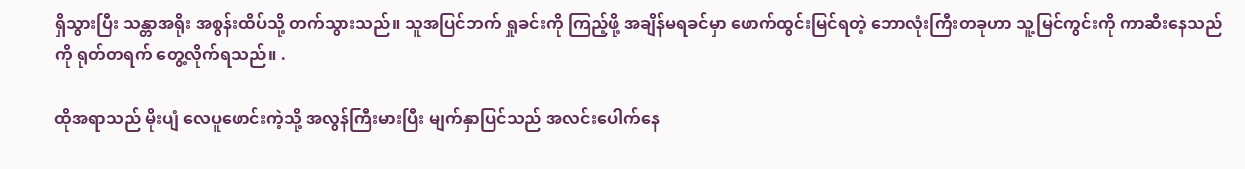ရှိသွားပြီး သန္တာအရိုး အစွန်းထိပ်သို့ တက်သွားသည်။ သူအပြင်ဘက် ရှုခင်းကို ကြည့်ဖို့ အချိန်မရခင်မှာ ဖောက်ထွင်းမြင်ရတဲ့ ဘောလုံးကြီးတခုဟာ သူ့မြင်ကွင်းကို ကာဆီးနေသည်ကို ရုတ်တရက် တွေ့လိုက်ရသည်။ .

ထိုအရာသည် မိုးပျံ လေပူဖောင်းကဲ့သို့ အလွန်ကြီးမားပြီး မျက်နှာပြင်သည် အလင်းပေါက်နေ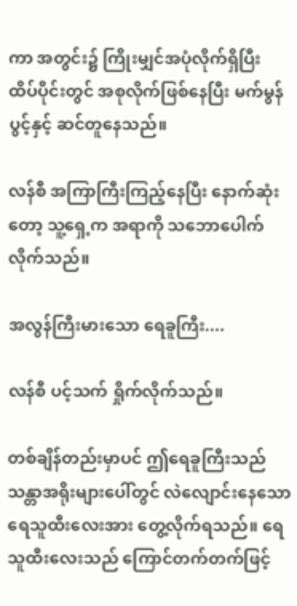ကာ အတွင်း၌ ကြိုးမျှင်အပုံလိုက်ရှိပြီး ထိပ်ပိုင်းတွင် အစုလိုက်ဖြစ်နေပြီး မက်မွန်ပွင့်နှင့် ဆင်တူနေသည်။

လန်စီ အကြာကြီးကြည့်နေပြီး နောက်ဆုံးတော့ သူ့ရှေ့က အရာကို သဘောပေါက်လိုက်သည်။

အလွန်ကြီးမားသော ရေခူကြီး....

လန်စီ ပင့်သက် ရှိုက်လိုက်သည်။

တစ်ချိန်တည်းမှာပင် ဤရေခူကြီးသည် သန္တာအရိုးများပေါ်တွင် လဲလျောင်းနေသော ရေသူထီးလေးအား တွေ့လိုက်ရသည်။ ရေသူထီးလေးသည် ကြောင်တက်တက်ဖြင့်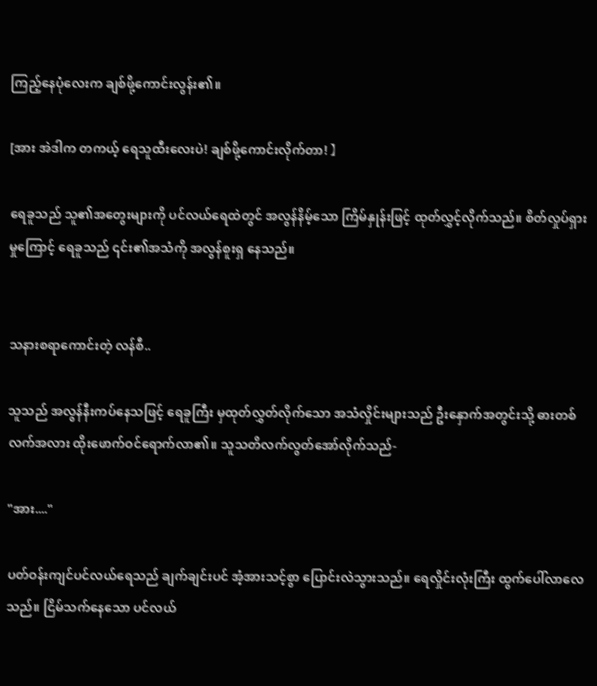ကြည့်နေပုံလေးက ချစ်ဖို့ကောင်းလွန်း၏။

[အား အဲဒါက တကယ့် ရေသူထီးလေးပဲ! ချစ်ဖို့ကောင်းလိုက်တာ! 】

ရေခူသည် သူ၏အတွေးများကို ပင်လယ်ရေထဲတွင် အလွန်နိမ့်သော ကြိမ်နှုန်းဖြင့် ထုတ်လွှင့်လိုက်သည်။ စိတ်လှုပ်ရှားမှုကြောင့် ရေခူသည် ၎င်း၏အသံကို အလွန်စူးရှ နေသည်။


သနားစရာကောင်းတဲ့ လန်စီ..

သူသည် အလွန်နီးကပ်နေသဖြင့် ရေခူကြီး မှထုတ်လွှတ်လိုက်သော အသံလှိုင်းများသည် ဦးနှောက်အတွင်းသို့ ဓားတစ်လက်အလား ထိုးဖောက်ဝင်ရောက်လာ၏။ သူသတိလက်လွတ်အော်လိုက်သည်-

"အား...."

ပတ်ဝန်းကျင်ပင်လယ်ရေသည် ချက်ချင်းပင် အံ့အားသင့်စွာ ပြောင်းလဲသွားသည်။ ရေလှိုင်းလုံးကြီး ထွက်ပေါ်လာလေသည်။ ငြိမ်သက်နေသော ပင်လယ်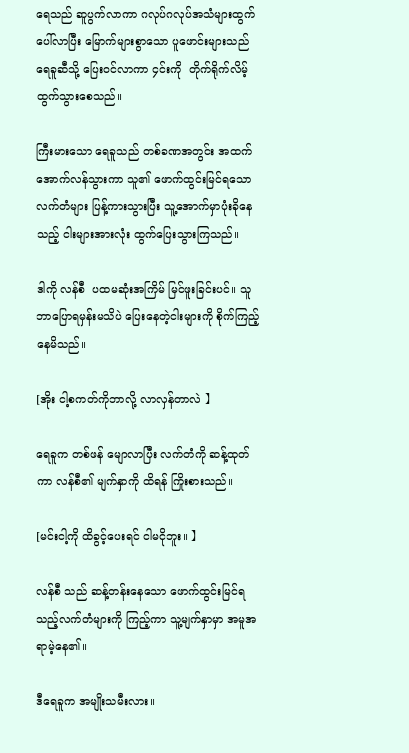ရေသည် ဆူပွက်လာကာ ဂလုပ်ဂလုပ်အသံများထွက်ပေါ်လာပြီး မြောက်များစွာသော ပူဖောင်းများသည် ရေခူဆီသို့ ပြေးဝင်လာကာ ၄င်းကို  တိုက်ရိုက်လိမ့်ထွက်သွားစေသည်။

ကြီးမားသော ရေခူသည် တစ်ခဏအတွင်း အထက်အောက်လန်သွားကာ သူ၏ ဖောက်ထွင်းမြင်ရသော လက်တံများ ပြန့်ကားသွားပြီး သူ့အောက်မှာပုံးခိုနေသည့် ငါးများအားလုံး ထွက်ပြေးသွားကြသည်။

ဒါကို လန်စီ  ပထမဆုံးအကြိမ် မြင်ဖူးခြင်းပင်။ သူဘာပြောရမှန်းမသိပဲ ပြေးနေတဲ့ငါးများကို စိုက်ကြည့်နေမိသည်။

[အိုး ငါ့စကတ်ကိုဘာလို့ လာလှန်တာလဲ 】

ရေခူက တစ်ဖန် မျောလာပြီး လက်တံကို ဆန့်ထုတ်ကာ လန်စီ၏ မျက်နှာကို ထိရန် ကြိုးစားသည်။

[မင်းငါ့ကို ထိခွင့်ပေးရင် ငါမငိုဘူး။ 】

လန်စီ သည် ဆန့်တန်းနေသော ဖောက်ထွင်းမြင်ရသည့်လက်တံများကို ကြည့်ကာ သူ့မျက်နှာမှာ အမူအရာမဲ့နေ၏။

ဒီရေခူက အမျိုးသမီးလား။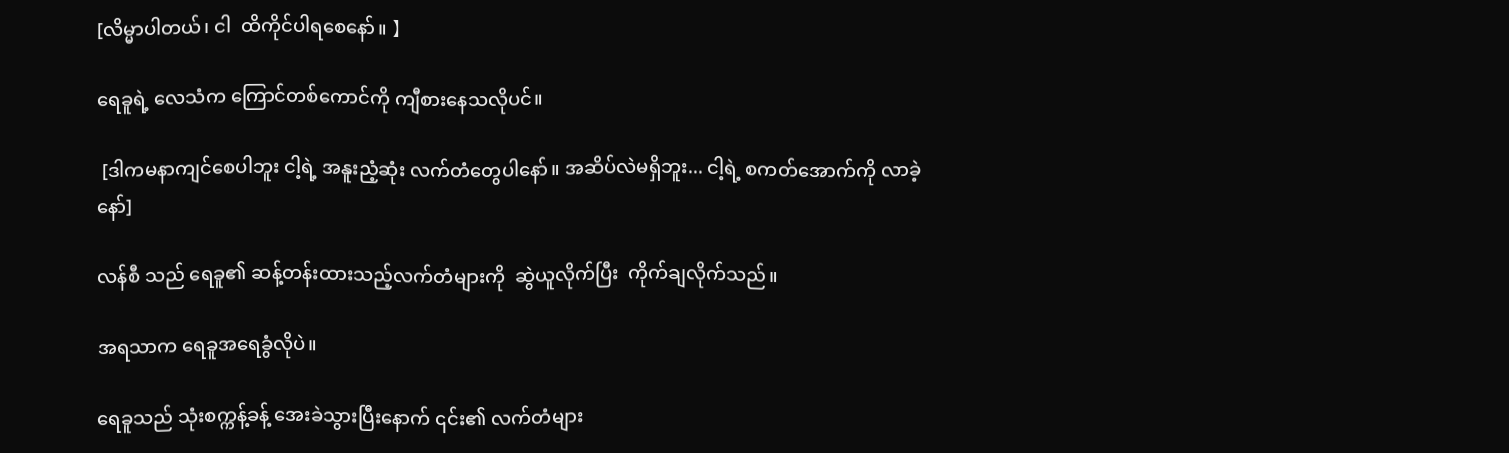[လိမ္မာပါတယ်၊ ငါ  ထိကိုင်ပါရစေနော်။ 】

ရေခူရဲ့ လေသံက ကြောင်တစ်ကောင်ကို ကျီစားနေသလိုပင်။

 [ဒါကမနာကျင်စေပါဘူး ငါ့ရဲ့ အနူးညံ့ဆုံး လက်တံတွေပါနော်။ အဆိပ်လဲမရှိဘူး... ငါ့ရဲ့ စကတ်အောက်ကို လာခဲ့နော်]

လန်စီ သည် ရေခူ၏ ဆန့်တန်းထားသည့်လက်တံများကို  ဆွဲယူလိုက်ပြီး  ကိုက်ချလိုက်သည်။

အရသာက ရေခူအရေခွံလိုပဲ။

ရေခူသည် သုံးစက္ကန့်ခန့် အေးခဲသွားပြီးနောက် ၎င်း၏ လက်တံများ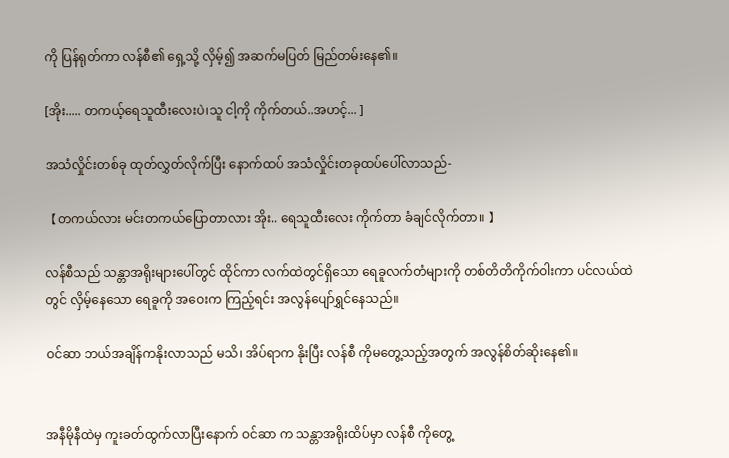ကို ပြန်ရုတ်ကာ လန်စီ၏ ရှေ့သို့ လှိမ့်၍ အဆက်မပြတ် မြည်တမ်းနေ၏။

[အိုး..... တကယ့်ရေသူထီးလေးပဲ၊သူ ငါ့ကို ကိုက်တယ်..အဟင့်... ]

အသံလှိုင်းတစ်ခု ထုတ်လွှတ်လိုက်ပြီး နောက်ထပ် အသံလှိုင်းတခုထပ်ပေါ်လာသည်-

【တကယ်လား မင်းတကယ်ပြောတာလား အိုး.. ရေသူထီးလေး ကိုက်တာ ခံချင်လိုက်တာ။ 】

လန်စီသည် သန္တာအရိုးများပေါ်တွင် ထိုင်ကာ လက်ထဲတွင်ရှိသော ရေခူလက်တံများကို တစ်တိတိကိုက်ဝါးကာ ပင်လယ်ထဲတွင် လှိမ့်နေသော ရေခူကို အဝေးက ကြည့်ရင်း အလွန်ပျော်ရွှင်နေသည်။

ဝင်ဆာ ဘယ်အချိန်ကနိုးလာသည် မသိ၊ အိပ်ရာက နိုးပြီး လန်စီ ကိုမတွေ့သည့်အတွက် အလွန်စိတ်ဆိုးနေ၏။


အနီမိုနီထဲမှ ကူးခတ်ထွက်လာပြီးနောက် ဝင်ဆာ က သန္တာအရိုးထိပ်မှာ လန်စီ ကိုတွေ့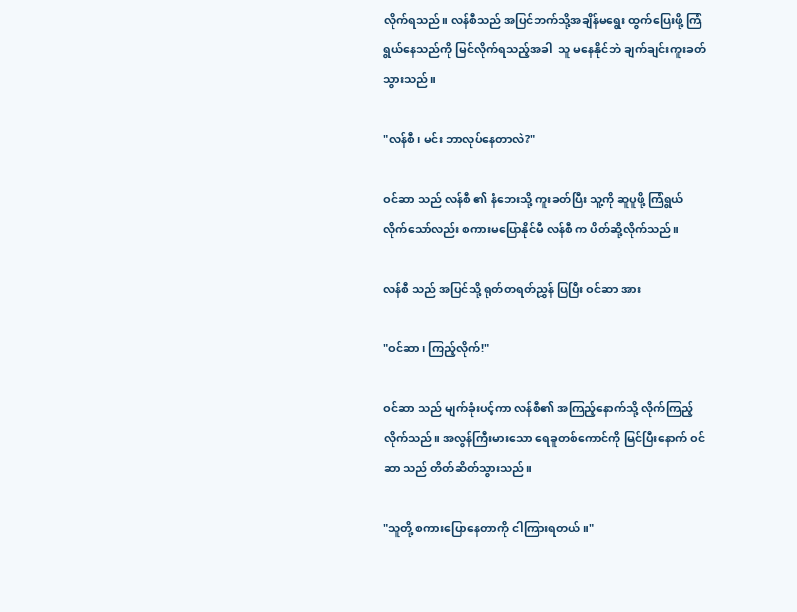လိုက်ရသည်။ လန်စီသည် အပြင်ဘက်သို့အချိန်မရွေး ထွက်ပြေးဖို့ ကြံရွယ်နေသည်ကို မြင်လိုက်ရသည့်အခါ  သူ မနေနိုင်ဘဲ ချက်ချင်းကူးခတ်သွားသည်။

"လန်စီ၊ မင်း ဘာလုပ်နေတာလဲ?"

ဝင်ဆာ သည် လန်စီ ၏ နံဘေးသို့ ကူးခတ်ပြီး သူ့ကို ဆူပူဖို့ ကြံရွယ်လိုက်သော်လည်း စကားမပြောနိုင်မီ လန်စီ က ပိတ်ဆို့လိုက်သည်။

လန်စီ သည် အပြင်သို့ ရုတ်တရတ်ညွှန် ပြပြီး ဝင်ဆာ အား

"ဝင်ဆာ၊ ကြည့်လိုက်!"

ဝင်ဆာ သည် မျက်ခုံးပင့်ကာ လန်စီ၏ အကြည့်နောက်သို့ လိုက်ကြည့်လိုက်သည်။ အလွန်ကြီးမားသော ရေခူတစ်ကောင်ကို မြင်ပြီးနောက် ဝင်ဆာ သည် တိတ်ဆိတ်သွားသည်။

"သူတို့ စကားပြောနေတာကို ငါကြားရတယ်။"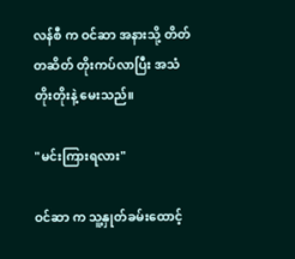လန်စီ က ဝင်ဆာ အနားသို့ တိတ်တဆိတ် တိုးကပ်လာပြီး အသံတိုးတိုးနဲ့ မေးသည်။

"မင်းကြားရလား"

ဝင်ဆာ က သူ့နှုတ်ခမ်းထောင့်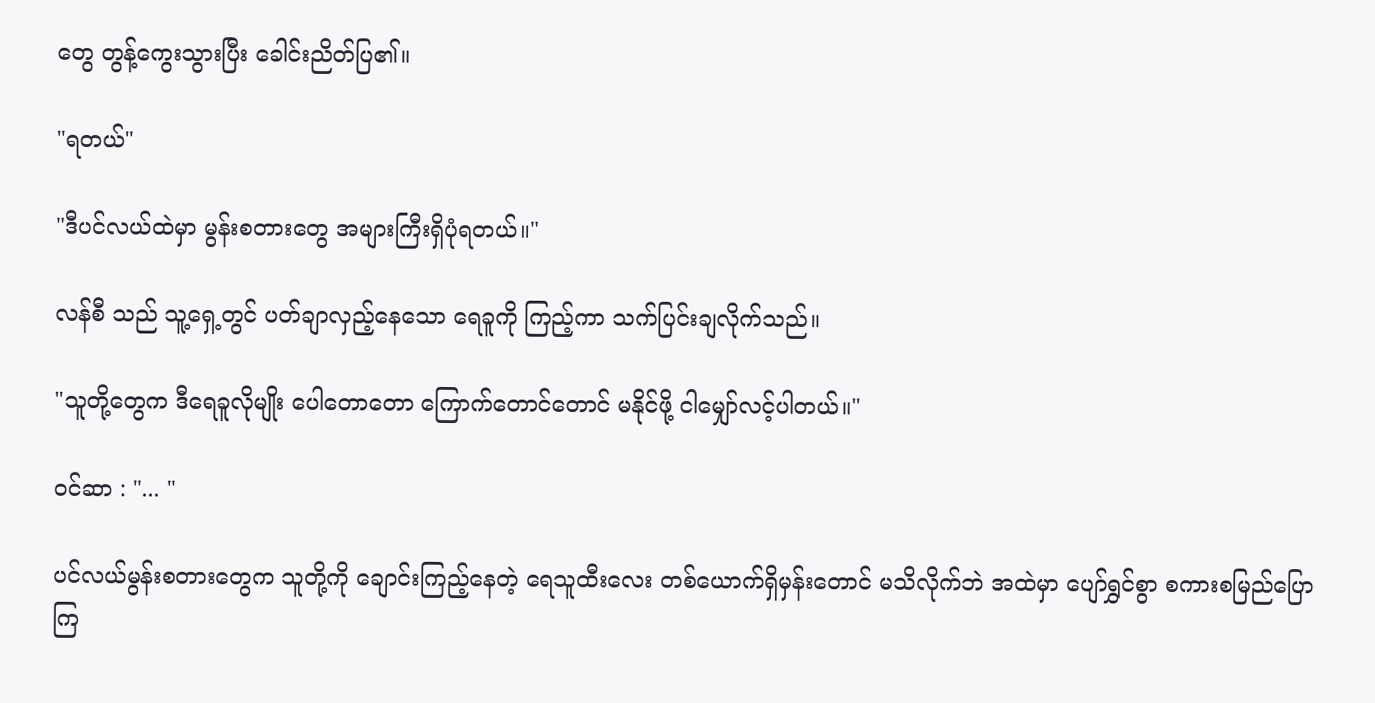တွေ တွန့်ကွေးသွားပြီး ခေါင်းညိတ်ပြ၏။

"ရတယ်"

"ဒီပင်လယ်ထဲမှာ မွန်းစတားတွေ အများကြီးရှိပုံရတယ်။"

လန်စီ သည် သူ့ရှေ့တွင် ပတ်ချာလှည့်နေသော ရေခူကို ကြည့်ကာ သက်ပြင်းချလိုက်သည်။

"သူတို့တွေက ဒီရေခူလိုမျိုး ပေါတောတော ကြောက်တောင်တောင် မနိုင်ဖို့ ငါမျှော်လင့်ပါတယ်။"

ဝင်ဆာ : "... "

ပင်လယ်မွန်းစတားတွေက သူတို့ကို ချောင်းကြည့်နေတဲ့ ရေသူထီးလေး တစ်ယောက်ရှိမှန်းတောင် မသိလိုက်ဘဲ အထဲမှာ ပျော်ရွှင်စွာ စကားစမြည်ပြောကြ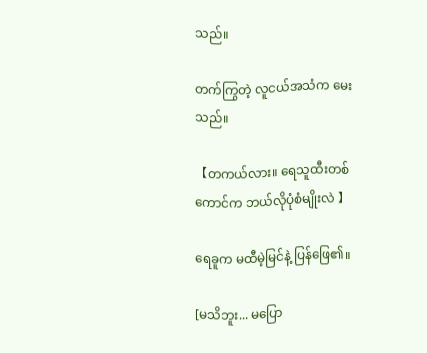သည်။

တက်ကြွတဲ့ လူငယ်အသံက မေးသည်။

【တကယ်လား။ ရေသူထီးတစ်ကောင်က ဘယ်လိုပုံစံမျိုးလဲ 】

ရေခူက မထီမဲ့မြင်နဲ့ ပြန်ဖြေ၏။

[မသိဘူး... မပြော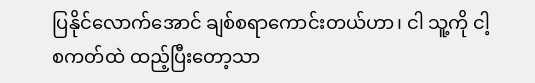ပြနိုင်လောက်အောင် ချစ်စရာကောင်းတယ်ဟာ၊ ငါ သူ့ကို ငါ့စကတ်ထဲ ထည့်ပြီးတော့သာ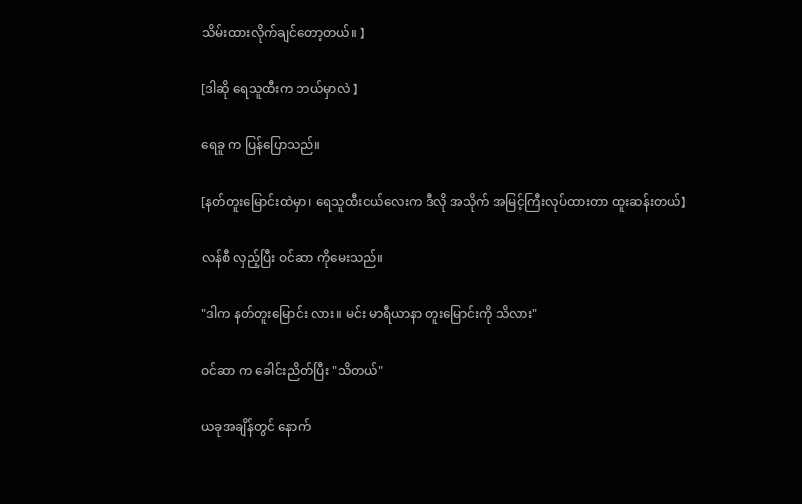သိမ်းထားလိုက်ချင်တော့တယ်။ 】

[ဒါဆို ရေသူထီးက ဘယ်မှာလဲ 】

ရေခူ က ပြန်ပြောသည်။

[နတ်တူးမြောင်းထဲမှာ၊ ရေသူထီးငယ်လေးက ဒီလို အသိုက် အမြင့်ကြီးလုပ်ထားတာ ထူးဆန်းတယ်】

လန်စီ လှည့်ပြီး ဝင်ဆာ ကိုမေးသည်။

"ဒါက နတ်တူးမြောင်း လား။ မင်း မာရီယာနာ တူးမြောင်းကို သိလား"

ဝင်ဆာ က ခေါင်းညိတ်ပြီး "သိတယ်"

ယခုအချိန်တွင် နောက်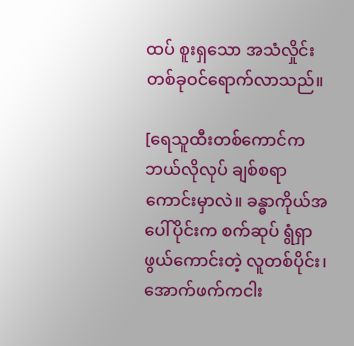ထပ် စူးရှသော အသံလှိုင်းတစ်ခုဝင်ရောက်လာသည်။

[ရေသူထီးတစ်ကောင်က ဘယ်လိုလုပ် ချစ်စရာကောင်းမှာလဲ။ ခန္ဓာကိုယ်အပေါ်ပိုင်းက စက်ဆုပ် ရွံရှာဖွယ်ကောင်းတဲ့ လူတစ်ပိုင်း၊ အောက်ဖက်ကငါး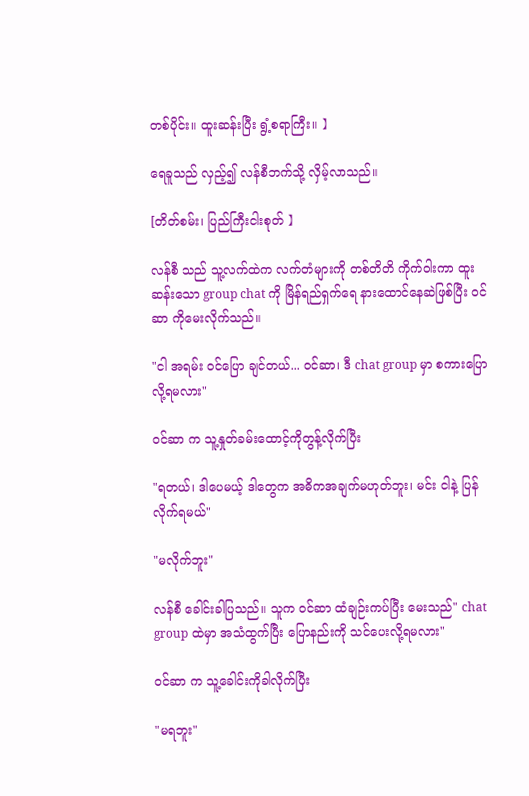တစ်ပိုင်း။ ထူးဆန်းပြီး ရွံ့စရာကြီး။ 】

ရေခူသည် လှည့်၍ လန်စီဘက်သို့ လှိမ့်လာသည်။

[တိတ်စမ်း၊ ပြည်ကြီးငါးစုတ် 】

လန်စီ သည် သူ့လက်ထဲက လက်တံများကို တစ်တိတိ ကိုက်ဝါးကာ ထူးဆန်းသော group chat ကို မြိန်ရည်ရှက်ရေ နားထောင်နေဆဲဖြစ်ပြီး ဝင်ဆာ ကိုမေးလိုက်သည်။

"ငါ အရမ်း ဝင်ပြော ချင်တယ်... ဝင်ဆာ၊ ဒီ chat group မှာ စကားပြောလို့ရမလား"

ဝင်ဆာ က သူ့နှုတ်ခမ်းထောင့်ကိုတွန့်လိုက်ပြီး

"ရတယ်၊ ဒါပေမယ့် ဒါတွေက အဓိကအချက်မဟုတ်ဘူး၊ မင်း ငါနဲ့ ပြန်လိုက်ရမယ်"

"မလိုက်ဘူး"

လန်စီ ခေါင်းခါပြသည်။ သူက ဝင်ဆာ ထံချဉ်းကပ်ပြီး မေးသည်" chat group ထဲမှာ အသံထွက်ပြီး ပြောနည်းကို သင်ပေးလို့ရမလား"

ဝင်ဆာ က သူ့ခေါင်းကိုခါလိုက်ပြီး

"မရဘူး"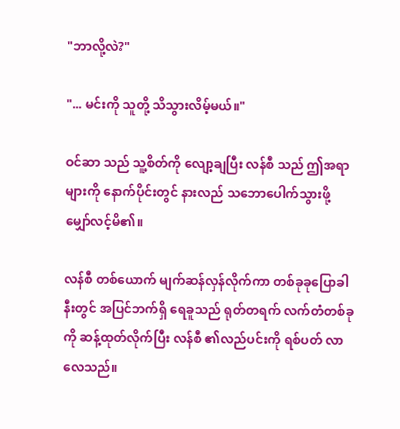"ဘာလို့လဲ?"

"... မင်းကို သူတို့ သိသွားလိမ့်မယ်။"

ဝင်ဆာ သည် သူ့စိတ်ကို လျော့ချပြီး လန်စီ သည် ဤအရာများကို နောက်ပိုင်းတွင် နားလည် သဘောပေါက်သွားဖို့ မျှော်လင့်မိ၏။

လန်စီ တစ်ယောက် မျက်ဆန်လှန်လိုက်ကာ တစ်ခုခုပြောခါနီးတွင် အပြင်ဘက်ရှိ ရေခူသည် ရုတ်တရက် လက်တံတစ်ခုကို ဆန့်ထုတ်လိုက်ပြီး လန်စီ ၏လည်ပင်းကို ရစ်ပတ် လာလေသည်။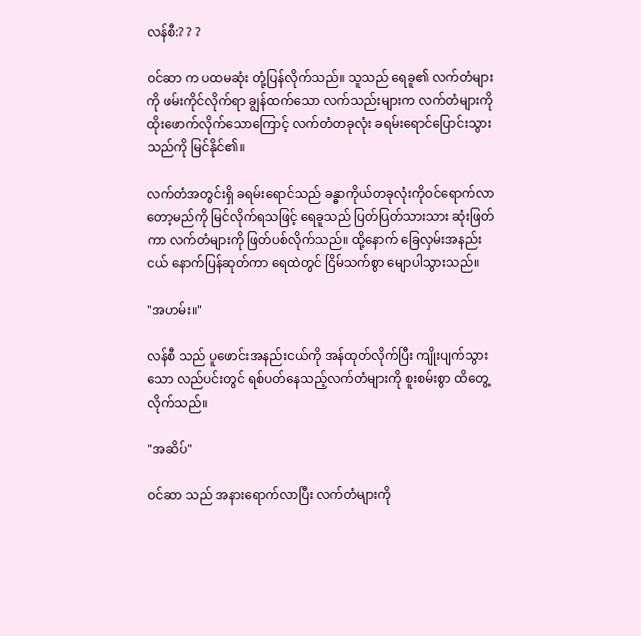လန်စီ:? ? ?

ဝင်ဆာ က ပထမဆုံး တုံ့ပြန်လိုက်သည်။ သူသည် ရေခူ၏ လက်တံများကို ဖမ်းကိုင်လိုက်ရာ ချွန်ထက်သော လက်သည်းများက လက်တံများကို ထိုးဖောက်လိုက်သောကြောင့် လက်တံတခုလုံး ခရမ်းရောင်ပြောင်းသွားသည်ကို မြင်နိုင်၏။

လက်တံအတွင်းရှိ ခရမ်းရောင်သည် ခန္ဓာကိုယ်တခုလုံးကိုဝင်ရောက်လာတော့မည်ကို မြင်လိုက်ရသဖြင့် ရေခူသည် ပြတ်ပြတ်သားသား ဆုံးဖြတ်ကာ လက်တံများကို ဖြတ်ပစ်လိုက်သည်။ ထို့နောက် ခြေလှမ်းအနည်းငယ် နောက်ပြန်ဆုတ်ကာ ရေထဲတွင် ငြိမ်သက်စွာ မျောပါသွားသည်။

"အဟမ်း။"

လန်စီ သည် ပူဖောင်းအနည်းငယ်ကို အန်ထုတ်လိုက်ပြီး ကျိုးပျက်သွားသော လည်ပင်းတွင် ရစ်ပတ်နေသည့်လက်တံများကို စူးစမ်းစွာ ထိတွေ့လိုက်သည်။

"အဆိပ်"

ဝင်ဆာ သည် အနားရောက်လာပြီး လက်တံများကို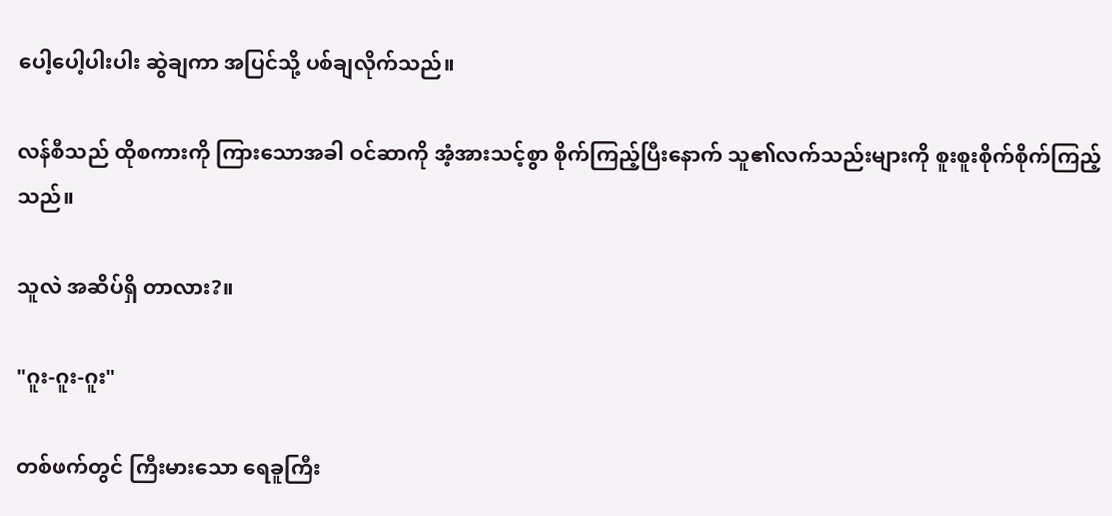ပေါ့ပေါ့ပါးပါး ဆွဲချကာ အပြင်သို့ ပစ်ချလိုက်သည်။

လန်စီသည် ထိုစကားကို ကြားသောအခါ ဝင်ဆာကို အံ့အားသင့်စွာ စိုက်ကြည့်ပြီးနောက် သူ၏လက်သည်းများကို စူးစူးစိုက်စိုက်ကြည့်သည်။

သူလဲ အဆိပ်ရှိ တာလား?။

"ဂူး-ဂူး-ဂူး"

တစ်ဖက်တွင် ကြီးမားသော ရေခူကြီး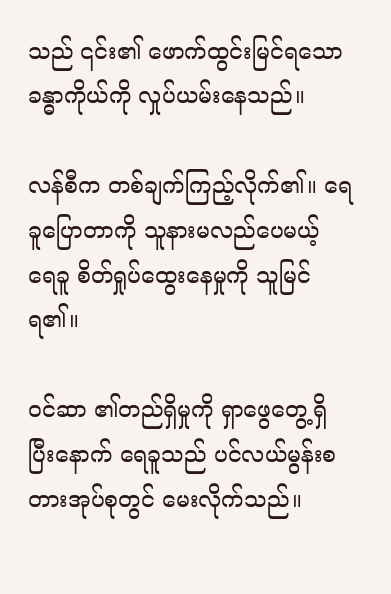သည် ၎င်း၏ ဖောက်ထွင်းမြင်ရသော ခန္ဓာကိုယ်ကို လှုပ်ယမ်းနေသည်။

လန်စီက တစ်ချက်ကြည့်လိုက်၏။ ရေခူပြောတာကို သူနားမလည်ပေမယ့် ရေခူ စိတ်ရှုပ်ထွေးနေမှုကို သူမြင်ရ၏။

ဝင်ဆာ ၏တည်ရှိမှုကို ရှာဖွေတွေ့ရှိပြီးနောက် ရေခူသည် ပင်လယ်မွန်းစတားအုပ်စုတွင် မေးလိုက်သည်။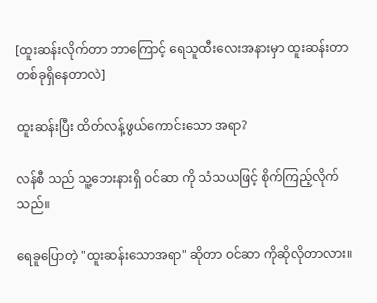[ထူးဆန်းလိုက်တာ ဘာကြောင့် ရေသူထီးလေးအနားမှာ ထူးဆန်းတာတစ်ခုရှိနေတာလဲ]

ထူးဆန်းပြီး ထိတ်လန့်ဖွယ်ကောင်းသော အရာ?

လန်စီ သည် သူ့ဘေးနားရှိ ဝင်ဆာ ကို သံသယဖြင့် စိုက်ကြည့်လိုက်သည်။

ရေခူပြောတဲ့ "ထူးဆန်းသောအရာ" ဆိုတာ ဝင်ဆာ ကိုဆိုလိုတာလား။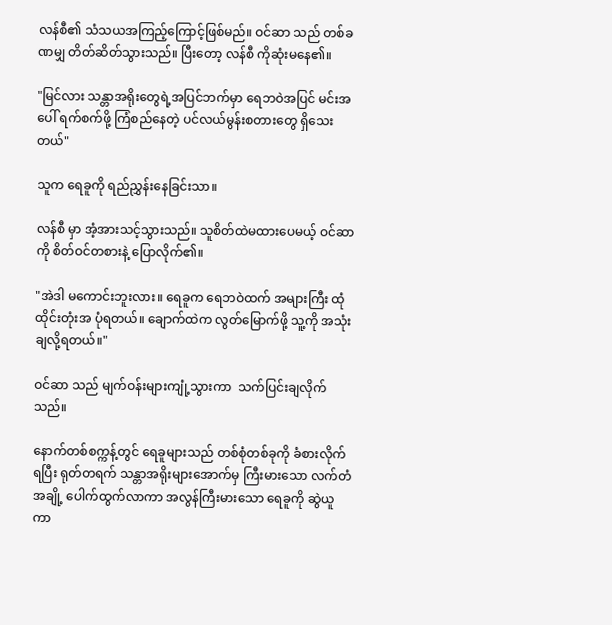လန်စီ၏ သံသယအကြည့်ကြောင့်ဖြစ်မည်။ ဝင်ဆာ သည် တစ်ခဏမျှ တိတ်ဆိတ်သွားသည်။ ပြီးတော့ လန်စီ ကိုဆုံးမနေ၏။

"မြင်လား သန္တာအရိုးတွေရဲ့အပြင်ဘက်မှာ ရေဘဝဲအပြင် မင်းအပေါ် ရက်စက်ဖို့ ကြံစည်နေတဲ့ ပင်လယ်မွန်းစတားတွေ ရှိသေးတယ်"

သူက ရေခူကို ရည်ညွှန်းနေခြင်းသာ။

လန်စီ မှာ အံ့အားသင့်သွားသည်။ သူစိတ်ထဲမထားပေမယ့် ဝင်ဆာ ကို စိတ်ဝင်တစားနဲ့ ပြောလိုက်၏။

"အဲဒါ မကောင်းဘူးလား။ ရေခူက ရေဘဝဲထက် အများကြီး ထုံထိုင်းတုံးအ ပုံရတယ်။ ချောက်ထဲက လွတ်မြောက်ဖို့ သူ့ကို အသုံးချလို့ရတယ်။"

ဝင်ဆာ သည် မျက်ဝန်းများကျုံ့သွားကာ  သက်ပြင်းချလိုက်သည်။

နောက်တစ်စက္ကန့်တွင် ရေခူများသည် တစ်စုံတစ်ခုကို ခံစားလိုက်ရပြီး ရုတ်တရက် သန္တာအရိုးများအောက်မှ ကြီးမားသော လက်တံအချို့ ပေါက်ထွက်လာကာ အလွန်ကြီးမားသော ရေခူကို ဆွဲယူကာ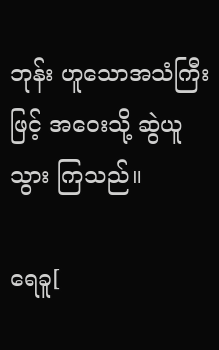ဘုန်း ဟူသောအသံကြီးဖြင့် အဝေးသို့ ဆွဲယူသွား ကြသည်။

ရေခူ[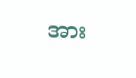အား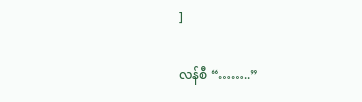]

လန်စီ “……..”